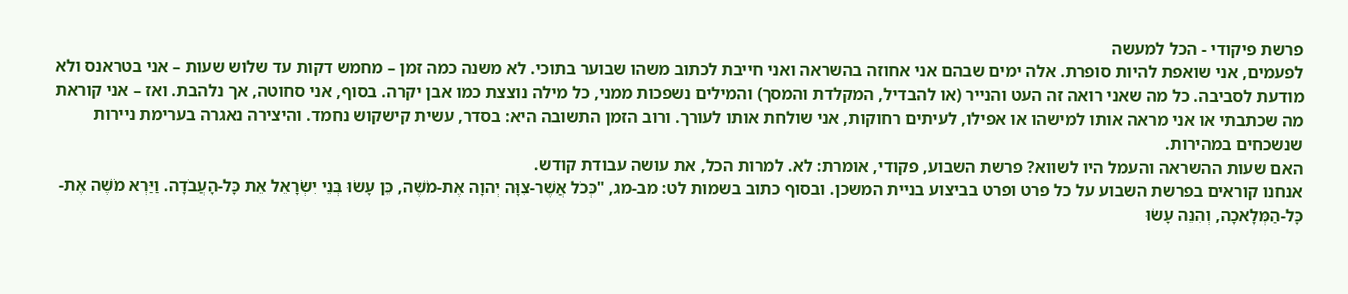פרשת פיקודי - הכל למעשה
לפעמים, אני שואפת להיות סופרת. אלה ימים שבהם אני אחוזה בהשראה ואני חייבת לכתוב משהו שבוער בתוכי. לא משנה כמה זמן – מחמש דקות עד שלוש שעות – אני בטראנס ולא מודעת לסביבה. כל מה שאני רואה זה העט והנייר (או להבדיל, המקלדת והמסך) והמילים נשפכות ממני, כל מילה נוצצת כמו אבן יקרה. בסוף, אני סחוטה, אך נלהבת. ואז – אני קוראת מה שכתבתי או אני מראה אותו למישהו או אפילו, לעיתים רחוקות, אני שולחת אותו לעורך. ורוב הזמן התשובה היא: בסדר, עשית קישקוש נחמד. והיצירה נאגרה בערימת ניירות שנשכחים במהירות.
האם שעות ההשראה והעמל היו לשווא? פרשת השבוע, פקודי, אומרת: לא. למרות הכל, את עושה עבודת קודש.
אנחנו קוראים בפרשת השבוע על כל פרט ופרט בביצוע בניית המשכן. ובסוף כתוב בשמות לט: מב-מג, "כְּכֹל אֲשֶׁר-צִוָּה יְהוָה אֶת-מֹשֶׁה, כֵּן עָשׂוּ בְּנֵי יִשְׂרָאֵל אֵת כָּל-הָעֲבֹדָה. וַיַּרְא מֹשֶׁה אֶת-כָּל-הַמְּלָאכָה, וְהִנֵּה עָשׂוּ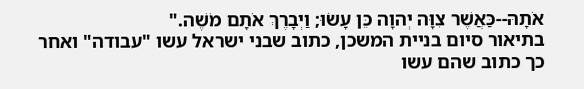אֹתָהּ--כַּאֲשֶׁר צִוָּה יְהוָה כֵּן עָשׂוּ; וַיְבָרֶךְ אֹתָם מֹשֶׁה."
בתיאור סיום בניית המשכן, כתוב שבני ישראל עשו "עבודה" ואחר כך כתוב שהם עשו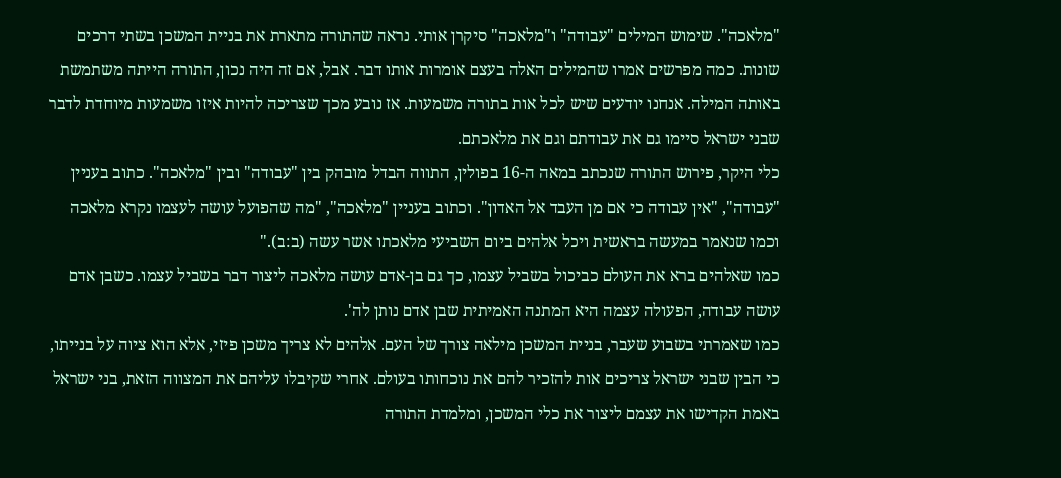"מלאכה". שימוש המילים "עבודה" ו"מלאכה" סיקרן אותי. נראה שהתורה מתארת את בניית המשכן בשתי דרכים שונות. כמה מפרשים אמרו שהמילים האלה בעצם אומרות אותו דבר. אבל, אם זה היה נכון, התורה הייתה משתמשת באותה המילה. אנחנו יודעים שיש לכל אות בתורה משמעות. אז נובע מכך שצריכה להיות איזו משמעות מיוחדת לדבר שבני ישראל סיימו גם את עבודתם וגם את מלאכתם.
כלי היקר, פירוש התורה שנכתב במאה ה-16 בפולין, התווה הבדל מובהק בין "עבודה" ובין "מלאכה". כתוב בעניין "עבודה", "אין עבודה כי אם מן העבד אל האדון". וכתוב בעניין "מלאכה", "מה שהפועל עושה לעצמו נקרא מלאכה וכמו שנאמר במעשה בראשית ויכל אלהים ביום השביעי מלאכתו אשר עשה (ב:ב)."
כמו שאלהים ברא את העולם כביכול בשביל עצמו, כך גם בן-אדם עושה מלאכה ליצור דבר בשביל עצמו. כשבן אדם עושה עבודה, הפעולה עצמה היא המתנה האמיתית שבן אדם נותן לה'.
כמו שאמרתי בשבוע שעבר, בניית המשכן מילאה צורך של העם. אלהים לא צריך משכן פיזי, אלא הוא ציוה על בנייתו, כי הבין שבני ישראל צריכים אות להזכיר להם את נוכחותו בעולם. אחרי שקיבלו עליהם את המצווה הזאת, בני ישראל באמת הקדישו את עצמם ליצור את כלי המשכן, ומלמדת התורה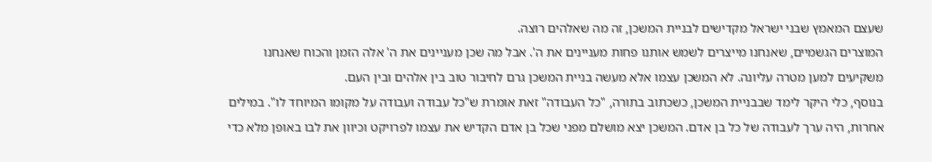שעצם המאמץ שבני ישראל מקדישים לבניית המשכן, זה מה שאלהים רוצה.
המוצרים הגשמיים, שאנחנו מייצרים לשמש אותנו פחות מעניינים את ה'. אבל מה שכן מעניינים את ה' אלה הזמן והכוח שאנחנו משקיעים למען מטרה עליונה. לא המשכן עצמו אלא מעשה בניית המשכן גרם לחיבור טוב בין אלהים ובין העם.
בנוסף, כלי היקר לימד שבבניית המשכן, כשכתוב בתורה, "כל העבודה" זאת אומרת ש"כל עבודה ועבודה על מקומו המיוחד לו". במילים אחרות, היה ערך לעבודה של כל בן אדם. המשכן יצא מושלם מפני שכל בן אדם הקדיש את עצמו לפרויקט וכיוון את לבו באופן מלא כדי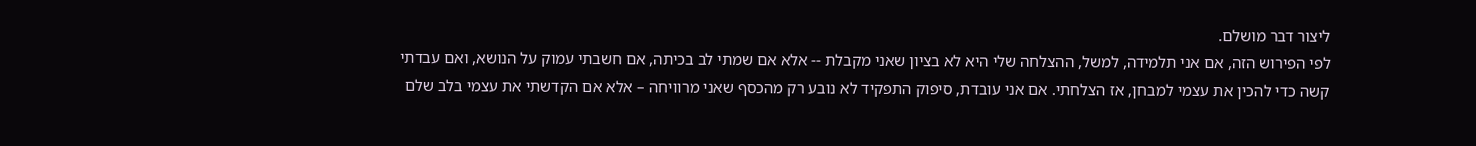ליצור דבר מושלם.
לפי הפירוש הזה, אם אני תלמידה, למשל, ההצלחה שלי היא לא בציון שאני מקבלת -- אלא אם שמתי לב בכיתה, אם חשבתי עמוק על הנושא, ואם עבדתי קשה כדי להכין את עצמי למבחן, אז הצלחתי. אם אני עובדת, סיפוק התפקיד לא נובע רק מהכסף שאני מרוויחה – אלא אם הקדשתי את עצמי בלב שלם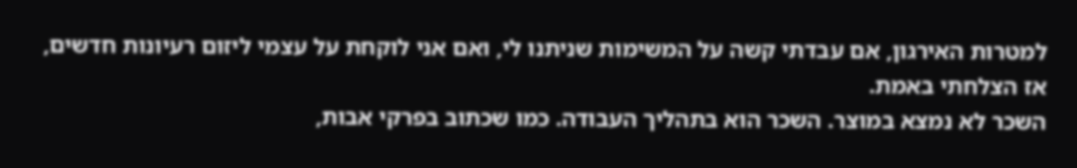למטרות האירגון, אם עבדתי קשה על המשימות שניתנו לי, ואם אני לוקחת על עצמי ליזום רעיונות חדשים, אז הצלחתי באמת.
השכר לא נמצא במוצר. השכר הוא בתהליך העבודה. כמו שכתוב בפרקי אבות,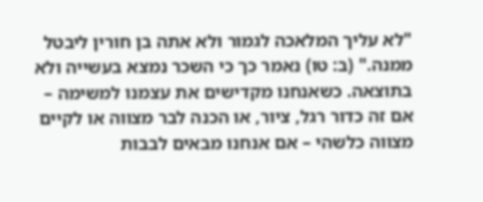"לא עליך המלאכה לגמור ולא אתה בן חורין ליבטל ממנה." (ב: טו) נאמר כך כי השכר נמצא בעשייה ולא בתוצאה. כשאנחנו מקדישים את עצמנו למשימה – אם זה כדור רגל, ציור, או הכנה לבר מצווה או לקיים מצווה כלשהי – אם אנחנו מבאים לבבות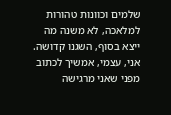שלמים וכוונות טהורות למלאכה, לא משנה מה ייצא בסוף, השגנו קדושה.
אני, עצמי, אמשיך לכתוב מפני שאני מרגישה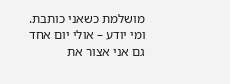מושלמת כשאני כותבת. ומי יודע – אולי יום אחד גם אני אצור את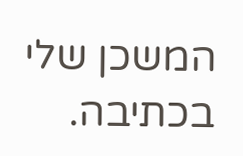המשכן שלי בכתיבה.